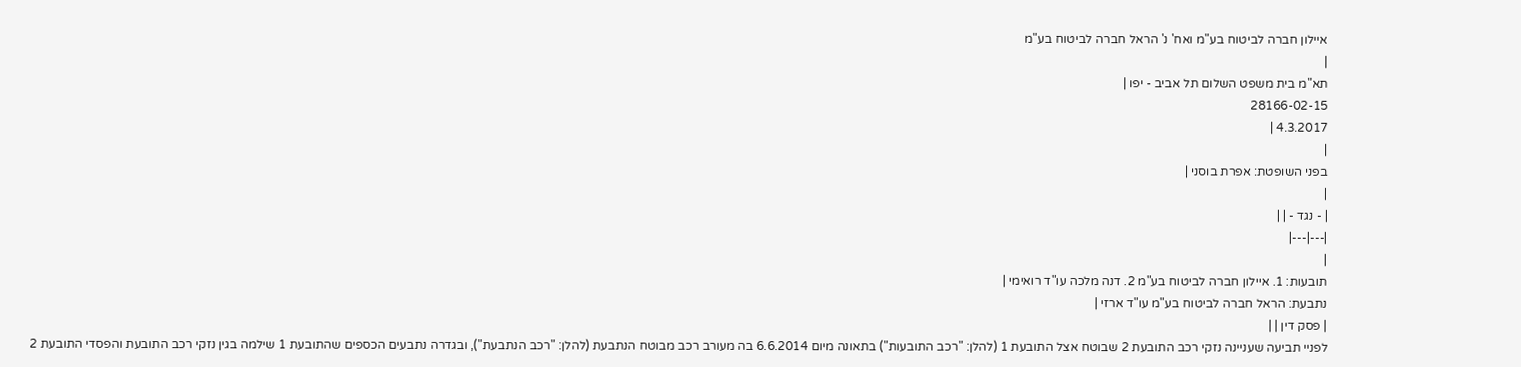איילון חברה לביטוח בע"מ ואח' נ' הראל חברה לביטוח בע"מ
|
תא"מ בית משפט השלום תל אביב - יפו |
28166-02-15
4.3.2017 |
|
בפני השופטת: אפרת בוסני |
|
| - נגד - | |
|---|---|
|
תובעות: 1. איילון חברה לביטוח בע"מ 2. דנה מלכה עו"ד רואימי |
נתבעת: הראל חברה לביטוח בע"מ עו"ד ארזי |
| פסק דין | |
לפניי תביעה שעניינה נזקי רכב התובעת 2 שבוטח אצל התובעת 1 (להלן: "רכב התובעות") בתאונה מיום 6.6.2014 בה מעורב רכב מבוטח הנתבעת (להלן: "רכב הנתבעת"), ובגדרה נתבעים הכספים שהתובעת 1 שילמה בגין נזקי רכב התובעת והפסדי התובעת 2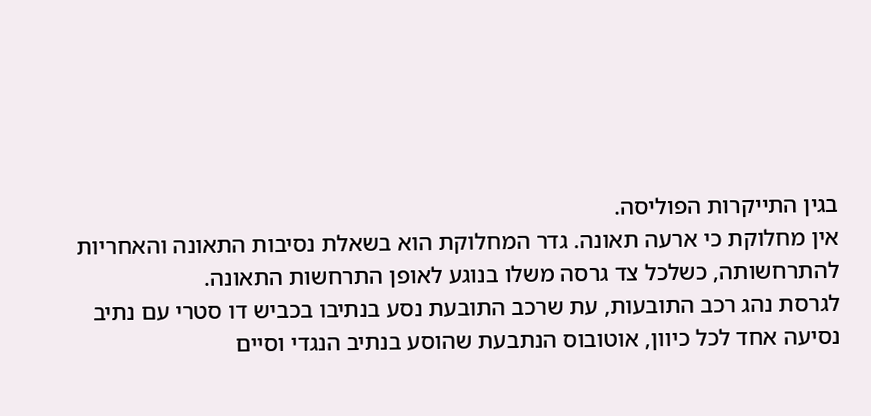בגין התייקרות הפוליסה.
אין מחלוקת כי ארעה תאונה. גדר המחלוקת הוא בשאלת נסיבות התאונה והאחריות להתרחשותה, כשלכל צד גרסה משלו בנוגע לאופן התרחשות התאונה.
לגרסת נהג רכב התובעות, עת שרכב התובעת נסע בנתיבו בכביש דו סטרי עם נתיב נסיעה אחד לכל כיוון, אוטובוס הנתבעת שהוסע בנתיב הנגדי וסיים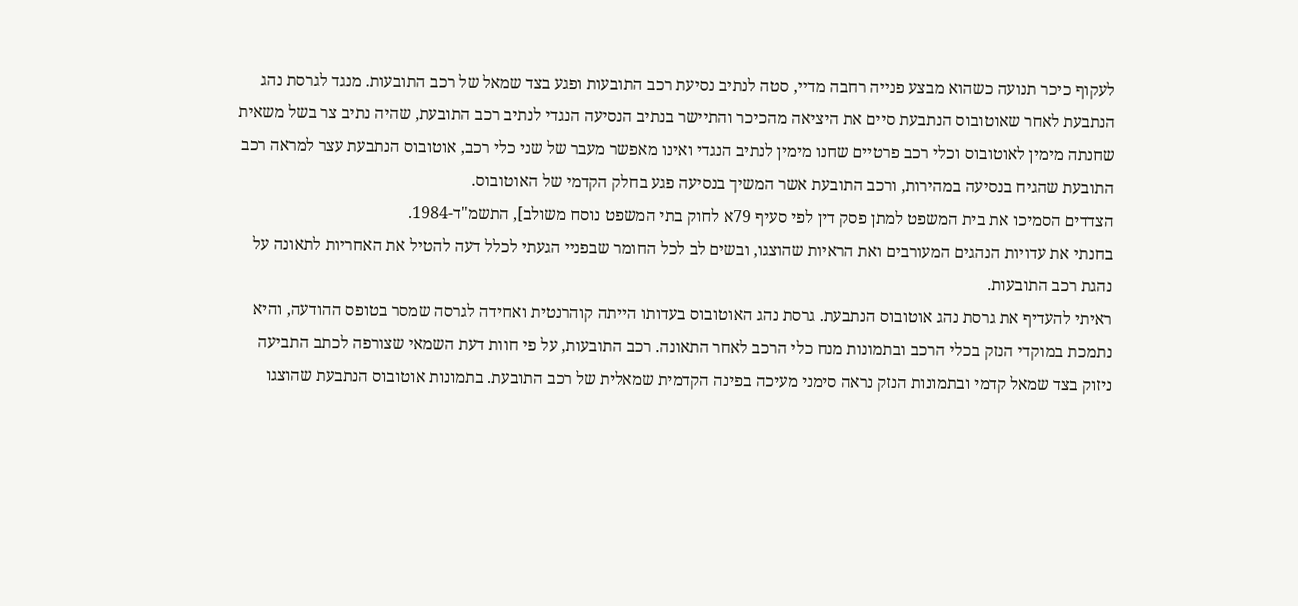לעקוף כיכר תנועה כשהוא מבצע פנייה רחבה מדיי, סטה לנתיב נסיעת רכב התובעות ופגע בצד שמאל של רכב התובעות. מנגד לגרסת נהג הנתבעת לאחר שאוטובוס הנתבעת סיים את היציאה מהכיכר והתיישר בנתיב הנסיעה הנגדי לנתיב רכב התובעת, שהיה נתיב צר בשל משאית שחנתה מימין לאוטובוס וכלי רכב פרטיים שחנו מימין לנתיב הנגדי ואינו מאפשר מעבר של שני כלי רכב, אוטובוס הנתבעת עצר למראה רכב התובעת שהגיח בנסיעה במהירות, ורכב התובעת אשר המשיך בנסיעה פגע בחלק הקדמי של האוטובוס.
הצדדים הסמיכו את בית המשפט למתן פסק דין לפי סעיף 79א לחוק בתי המשפט נוסח משולב], התשמ"ד-1984.
בחנתי את עדויות הנהגים המעורבים ואת הראיות שהוצגו, ובשים לב לכל החומר שבפניי הגעתי לכלל דעה להטיל את האחריות לתאונה על נהגת רכב התובעות.
ראיתי להעדיף את גרסת נהג אוטובוס הנתבעת. גרסת נהג האוטובוס בעדותו הייתה קוהרנטית ואחידה לגרסה שמסר בטופס ההודעה, והיא נתמכת במוקדי הנזק בכלי הרכב ובתמונות מנח כלי הרכב לאחר התאונה. רכב התובעות, על פי חוות דעת השמאי שצורפה לכתב התביעה ניזוק בצד שמאל קדמי ובתמונות הנזק נראה סימני מעיכה בפינה הקדמית שמאלית של רכב התובעת. בתמונות אוטובוס הנתבעת שהוצגו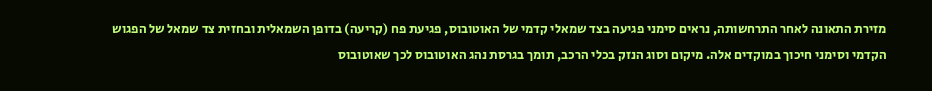מזירת התאונה לאחר התרחשותה, נראים סימני פגיעה בצד שמאלי קדמי של האוטובוס, פגיעת פח (קריעה) בדופן השמאלית ובחזית צד שמאל של הפגוש הקדמי וסימני חיכוך במוקדים אלה. מיקום וסוג הנזק בכלי הרכב, תומך בגרסת נהג האוטובוס לכך שאוטובוס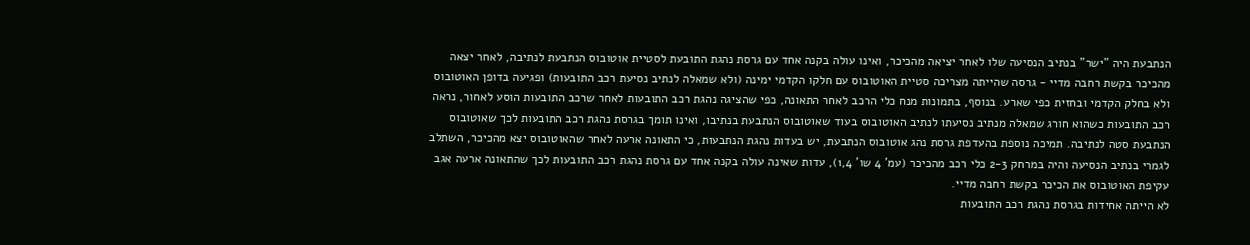הנתבעת היה "ישר" בנתיב הנסיעה שלו לאחר יציאה מהכיכר, ואינו עולה בקנה אחד עם גרסת נהגת התובעת לסטיית אוטובוס הנתבעת לנתיבה, לאחר יצאה מהכיכר בקשת רחבה מדיי - גרסה שהייתה מצריכה סטיית האוטובוס עם חלקו הקדמי ימינה (ולא שמאלה לנתיב נסיעת רכב התובעות) ופגיעה בדופן האוטובוס ולא בחלק הקדמי ובחזית כפי שארע. בנוסף, בתמונות מנח כלי הרכב לאחר התאונה, כפי שהציגה נהגת רכב התובעות לאחר שרכב התובעות הוסע לאחור, נראה רכב התובעות כשהוא חורג שמאלה מנתיב נסיעתו לנתיב האוטובוס בעוד שאוטובוס הנתבעת בנתיבו, ואינו תומך בגרסת נהגת רכב התובעות לכך שאוטובוס הנתבעת סטה לנתיבה. תמיכה נוספת בהעדפת גרסת נהג אוטובוס הנתבעת, יש בעדות נהגת הנתבעות, כי התאונה ארעה לאחר שהאוטובוס יצא מהכיכר, השתלב לגמרי בנתיב הנסיעה והיה במרחק 2-3 כלי רכב מהכיכר (עמ' 4 שו' 1,4), עדות שאינה עולה בקנה אחד עם גרסת נהגת רכב התובעות לכך שהתאונה ארעה אגב עקיפת האוטובוס את הכיכר בקשת רחבה מדיי.
לא הייתה אחידות בגרסת נהגת רכב התובעות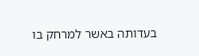בעדותה באשר למרחק בו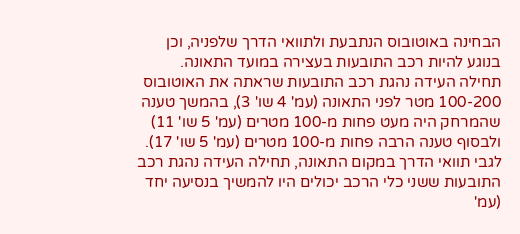הבחינה באוטובוס הנתבעת ולתוואי הדרך שלפניה, וכן בנוגע להיות רכב התובעות בעצירה במועד התאונה. תחילה העידה נהגת רכב התובעות שראתה את האוטובוס 100-200 מטר לפני התאונה (עמ' 4 שו' 3), בהמשך טענה שהמרחק היה מעט פחות מ-100 מטרים (עמ' 5 שו' 11) ולבסוף טענה הרבה פחות מ-100 מטרים (עמ' 5 שו' 17). לגבי תוואי הדרך במקום התאונה, תחילה העידה נהגת רכב התובעות ששני כלי הרכב יכולים היו להמשיך בנסיעה יחד (עמ'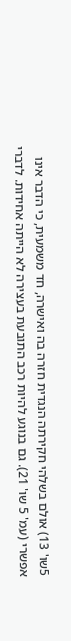5שו' 13) אולם בשלהי חקירתה הנגדית חזרה בה ואישרה, חד משמעית, כי הדבר אינו אפשרי (עמ' 5 שו' 21). גם בנוגע להיות רכב התובעת בעצירה לא הייתה אחידות. לדברי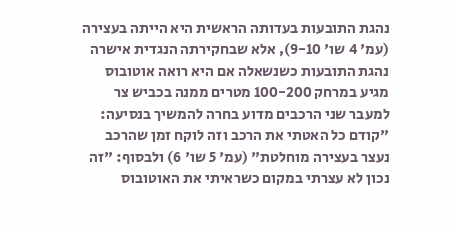נהגת התובעות בעדותה הראשית היא הייתה בעצירה (עמ' 4 שו' 9-10), אלא שבחקירתה הנגדית אישרה נהגת התובעות כשנשאלה אם היא רואה אוטובוס מגיע במרחק 100-200 מטרים ממנה בכביש צר למעבר שני הרכבים מדוע בחרה להמשיך בנסיעה: "קודם כל האטתי את הרכב וזה לוקח זמן שהרכב נעצר בעצירה מוחלטת" (עמ' 5 שו' 6) ולבסוף: "זה נכון לא עצרתי במקום כשראיתי את האוטובוס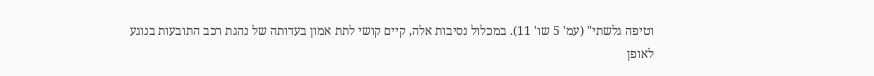וטיפה גלשתי" (עמ' 5 שו' 11). במכלול נסיבות אלה, קיים קושי לתת אמון בעדותה של נהגת רכב התובעות בנוגע לאופן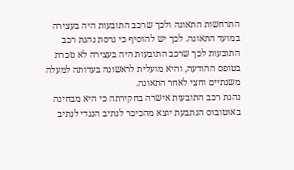התרחשות התאונה ולכך שרכב התובעות היה בעצירה במועד התאונה. לכך יש להוסיף כי גרסת נהגת רכב התובעות לכך שרכב התובעות היה בעצירה לא נזכרת בטופס ההודעה, והיא מועלית לראשונה בעדותה למעלה משנתיים וחצי לאחר התאונה.
נהגת רכב התובעות אישרה בחקירתה כי היא מבחינה באוטובוס הנתבעת יוצא מהכיכר לנתיב הנגדי לנתיב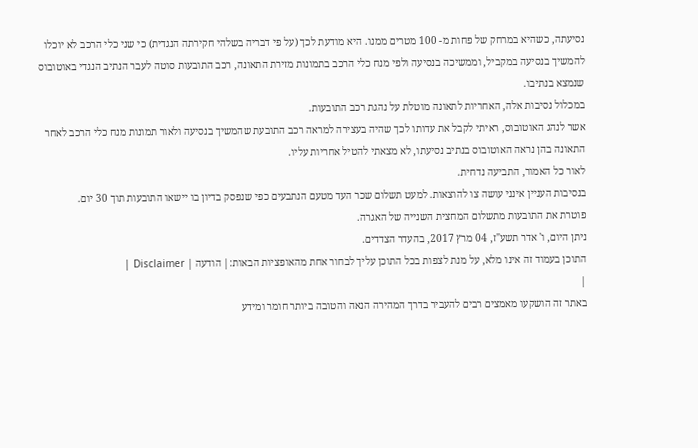נסיעתה, כשהיא במרחק של פחות מ- 100 מטרים ממנו. היא מודעת לכך (על פי דבריה בשלהי חקירתה הנגדית) כי שני כלי הרכב לא יוכלו להמשיך בנסיעה במקביל, וממשיכה בנסיעה ולפי מנח כלי הרכב בתמונות מזירת התאונה, רכב התובעות סוטה לעבר הנתיב הנגדי באוטובוס שנמצא בנתיבו.
במכלול נסיבות אלה, האחריות לתאונה מוטלת על נהגת רכב התובעות.
אשר לנהג האוטובוס, ראיתי לקבל את עדותו לכך שהיה בעצירה למראה רכב התובעת שהמשיך בנסיעה ולאור תמונות מנח כלי הרכב לאחר התאונה בהן נראה האוטובוס בנתיב נסיעתו, לא מצאתי להטיל אחריות עליו.
לאור כל האמור, התביעה נדחית.
בנסיבות העניין אינני עושה צו להוצאות. למעט תשלום שכר העד מטעם הנתבעים כפי שנפסק בדיון בו יישאו התובעות תוך 30 יום.
פוטרת את התובעות מתשלום המחצית השנייה של האגרה.
ניתן היום, ו' אדר תשע"ז, 04 מרץ 2017, בהעדר הצדדים.
התוכן בעמוד זה אינו מלא, על מנת לצפות בכל התוכן עליך לבחור אחת מהאופציות הבאות:| הודעה | Disclaimer |
|
באתר זה הושקעו מאמצים רבים להעביר בדרך המהירה הנאה והטובה ביותר חומר ומידע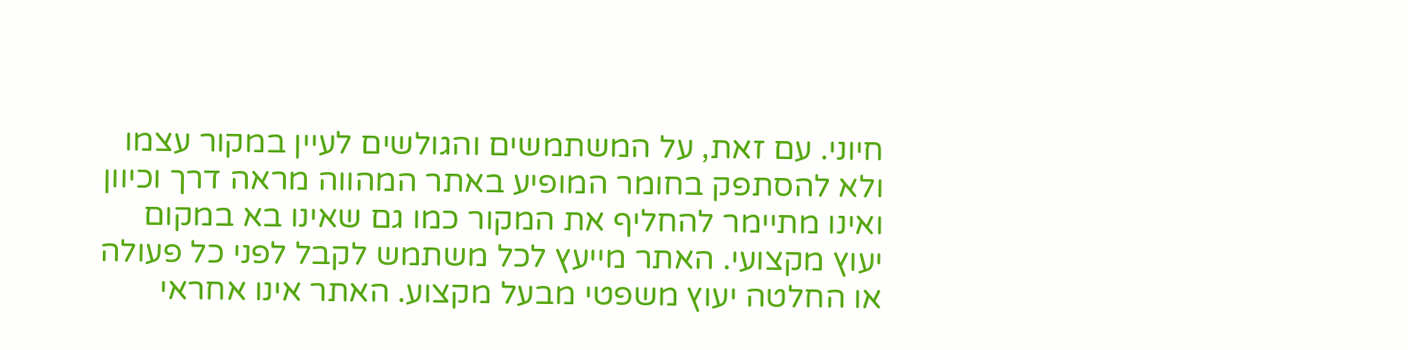חיוני. עם זאת, על המשתמשים והגולשים לעיין במקור עצמו ולא להסתפק בחומר המופיע באתר המהווה מראה דרך וכיוון ואינו מתיימר להחליף את המקור כמו גם שאינו בא במקום יעוץ מקצועי. האתר מייעץ לכל משתמש לקבל לפני כל פעולה או החלטה יעוץ משפטי מבעל מקצוע. האתר אינו אחראי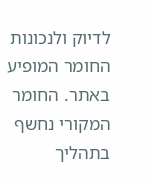לדיוק ולנכונות החומר המופיע באתר. החומר המקורי נחשף בתהליך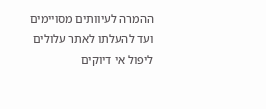ההמרה לעיוותים מסויימים ועד להעלתו לאתר עלולים ליפול אי דיוקים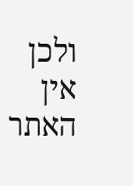ולכן אין האתר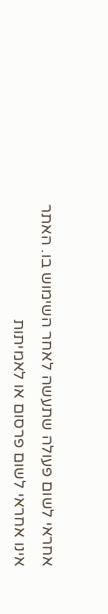אחראי לשום פעולה שתעשה לאחר השימוש בו. האתר אינו אחראי לשום פרסום או לאמיתות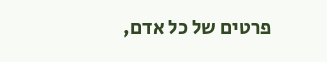פרטים של כל אדם,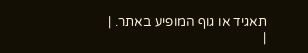תאגיד או גוף המופיע באתר. |
|